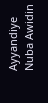Ayyandiye Nuba Awidin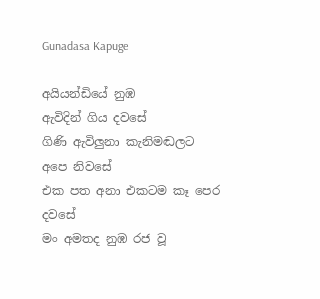Gunadasa Kapuge

අයියන්ඩියේ නුඹ
ඇවිදින් ගිය දවසේ
ගිණි ඇවිලුනා කැනිමඬලට
අපෙ නිවසේ
එක පත අනා එකටම කෑ පෙර
දවසේ
මං අමතද නුඹ රජ වූ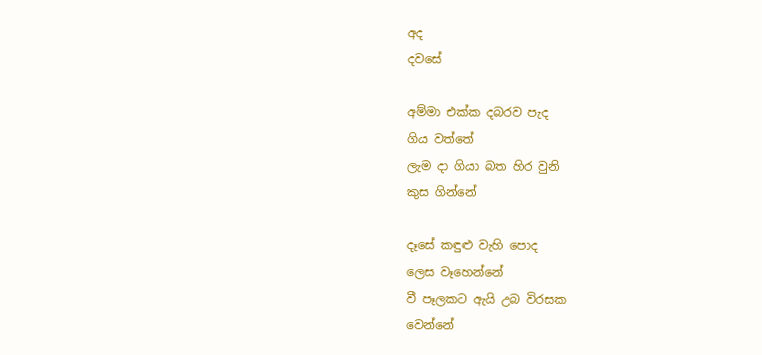අද
දවසේ

අම්මා එක්ක දබරව පැද
ගිය වත්තේ
ලැම දා ගියා බත හිර වුනි
කුස ගින්නේ

දෑසේ කඳුළු වැහි පොද
ලෙස වෑහෙන්නේ
වී පෑලකට ඇයි උබ විරසක
වෙන්නේ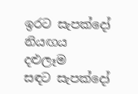ඉරට සැපක්දෝ නියඟය
දළුලෑම
සඳට සැපක්දෝ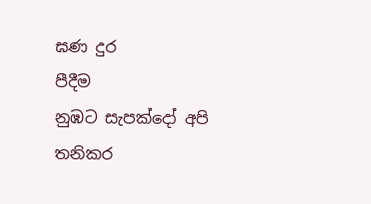ඝණ දුර
පීදීම
නුඹට සැපක්දෝ අපි තනිකර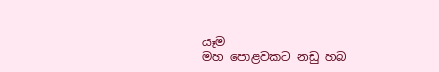යෑම
මහ පොළවකට නඩු හබ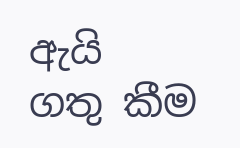ඇයි
ගතු කීම